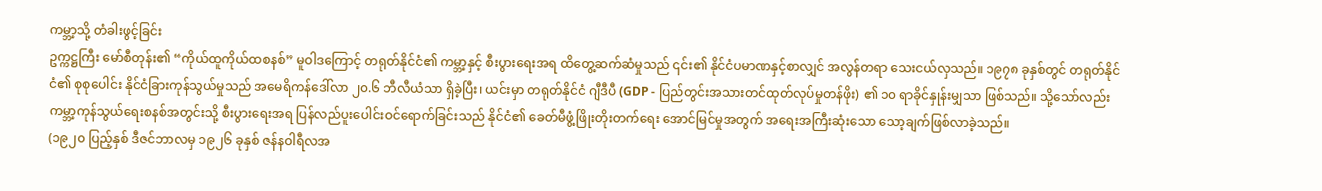ကမ္ဘာ့သို့ တံခါးဖွင့်ခြင်း
ဥက္ကဋ္ဌကြီး မော်စီတုန်း၏ “ကိုယ်ထူကိုယ်ထစနစ်” မူဝါဒကြောင့် တရုတ်နိုင်ငံ၏ ကမ္ဘာ့နှင့် စီးပွားရေးအရ ထိတွေ့ဆက်ဆံမှုသည် ၎င်း၏ နိုင်ငံပမာဏနှင့်စာလျှင် အလွန်တရာ သေးငယ်လှသည်။ ၁၉၇၈ ခုနှစ်တွင် တရုတ်နိုင်ငံ၏ စုစုပေါင်း နိုင်ငံခြားကုန်သွယ်မှုသည် အမေရိကန်ဒေါ်လာ ၂၀.၆ ဘီလီယံသာ ရှိခဲ့ပြီး၊ ယင်းမှာ တရုတ်နိုင်ငံ ဂျီဒီပီ (GDP - ပြည်တွင်းအသားတင်ထုတ်လုပ်မှုတန်ဖိုး) ၏ ၁၀ ရာခိုင်နှုန်းမျှသာ ဖြစ်သည်။ သို့သော်လည်း ကမ္ဘာ့ကုန်သွယ်ရေးစနစ်အတွင်းသို့ စီးပွားရေးအရ ပြန်လည်ပူးပေါင်းဝင်ရောက်ခြင်းသည် နိုင်ငံ၏ ခေတ်မီဖွံ့ဖြိုးတိုးတက်ရေး အောင်မြင်မှုအတွက် အရေးအကြီးဆုံးသော သော့ချက်ဖြစ်လာခဲ့သည်။
(၁၉၂၀ ပြည့်နှစ် ဒီဇင်ဘာလမှ ၁၉၂၆ ခုနှစ် ဇန်နဝါရီလအ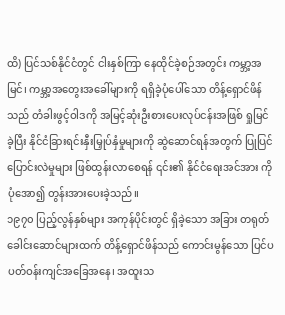ထိ) ပြင်သစ်နိုင်ငံတွင် ငါးနှစ်ကြာ နေထိုင်ခဲ့စဉ်အတွင်း ကမ္ဘာ့အမြင်၊ ကမ္ဘာ့အတွေးအခေါ်များကို ရရှိခဲ့ပုံပေါ်သော တိန့်ရှောင်ဖိန်သည် တံခါးဖွင့်ဝါဒကို အမြင့်ဆုံးဦးစားပေးလုပ်ငန်းအဖြစ် ရှုမြင်ခဲ့ပြီး နိုင်ငံခြားရင်းနှီးမြှုပ်နှံမှုများကို ဆွဲဆောင်ရန်အတွက် ပြုပြင်ပြောင်းလဲမှုများ ဖြစ်ထွန်းလာစေရန် ၎င်း၏ နိုင်ငံရေးအင်အား ကို ပုံအော၍ တွန်းအားပေးခဲ့သည်။
၁၉၇၀ ပြည့်လွန်နှစ်များ အကုန်ပိုင်းတွင် ရှိခဲ့သော အခြား တရုတ်ခေါင်းဆောင်များထက် တိန့်ရှောင်ဖိန်သည် ကောင်းမွန်သော ပြင်ပပတ်ဝန်းကျင်အခြေအနေ၊ အထူးသ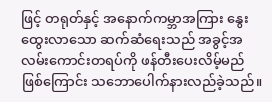ဖြင့် တရုတ်နှင့် အနောက်ကမ္ဘာအကြား နွေးထွေးလာသော ဆက်ဆံရေးသည် အခွင့်အလမ်းကောင်းတရပ်ကို ဖန်တီးပေးလိမ့်မည်ဖြစ်ကြောင်း သဘောပေါက်နားလည်ခဲ့သည်။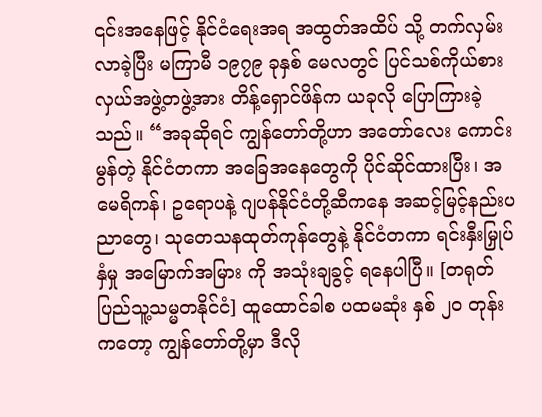၎င်းအနေဖြင့် နိုင်ငံရေးအရ အထွတ်အထိပ် သို့ တက်လှမ်းလာခဲ့ပြီး မကြာမီ ၁၉၇၉ ခုနှစ် မေလတွင် ပြင်သစ်ကိုယ်စားလှယ်အဖွဲ့တဖွဲ့အား တိန့်ရှောင်ဖိန်က ယခုလို ပြောကြားခဲ့သည်။ “အခုဆိုရင် ကျွန်တော်တို့ဟာ အတော်လေး ကောင်းမွန်တဲ့ နိုင်ငံတကာ အခြေအနေတွေကို ပိုင်ဆိုင်ထားပြီး၊ အမေရိကန်၊ ဥရောပနဲ့ ဂျပန်နိုင်ငံတို့ဆီကနေ အဆင့်မြင့်နည်းပညာတွေ၊ သုတေသနထုတ်ကုန်တွေနဲ့ နိုင်ငံတကာ ရင်းနှီးမြှုပ်နှံမှု အမြောက်အမြား ကို အသုံးချခွင့် ရနေပါပြီ။ [တရုတ်ပြည်သူ့သမ္မတနိုင်ငံ] ထူထောင်ခါစ ပထမဆုံး နှစ် ၂၀ တုန်းကတော့ ကျွန်တော်တို့မှာ ဒီလို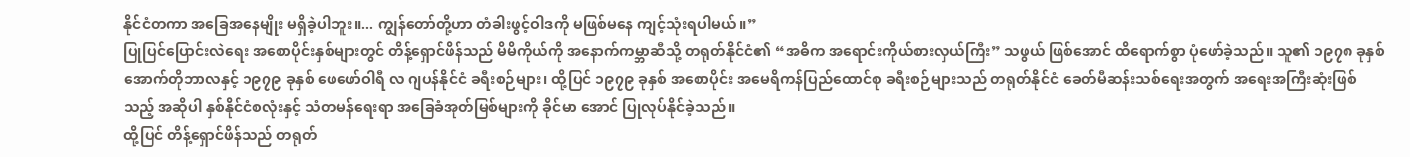နိုင်ငံတကာ အခြေအနေမျိုး မရှိခဲ့ပါဘူး။... ကျွန်တော်တို့ဟာ တံခါးဖွင့်ဝါဒကို မဖြစ်မနေ ကျင့်သုံးရပါမယ်။”
ပြုပြင်ပြောင်းလဲရေး အစောပိုင်းနှစ်များတွင် တိန့်ရှောင်ဖိန်သည် မိမိကိုယ်ကို အနောက်ကမ္ဘာဆီသို့ တရုတ်နိုင်ငံ၏ “အဓိက အရောင်းကိုယ်စားလှယ်ကြီး” သဖွယ် ဖြစ်အောင် ထိရောက်စွာ ပုံဖော်ခဲ့သည်။ သူ၏ ၁၉၇၈ ခုနှစ် အောက်တိုဘာလနှင့် ၁၉၇၉ ခုနှစ် ဖေဖော်ဝါရီ လ ဂျပန်နိုင်ငံ ခရီးစဉ်များ၊ ထို့ပြင် ၁၉၇၉ ခုနှစ် အစောပိုင်း အမေရိကန်ပြည်ထောင်စု ခရီးစဉ်များသည် တရုတ်နိုင်ငံ ခေတ်မီဆန်းသစ်ရေးအတွက် အရေးအကြီးဆုံးဖြစ်သည့် အဆိုပါ နှစ်နိုင်ငံစလုံးနှင့် သံတမန်ရေးရာ အခြေခံအုတ်မြစ်များကို ခိုင်မာ အောင် ပြုလုပ်နိုင်ခဲ့သည်။
ထို့ပြင် တိန့်ရှောင်ဖိန်သည် တရုတ်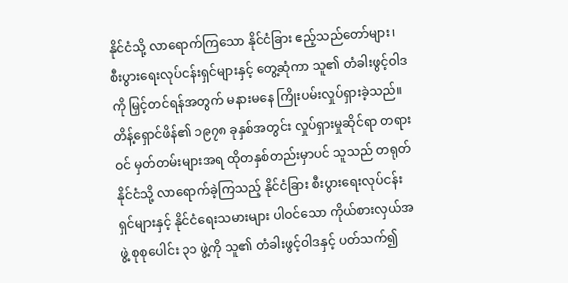နိုင်ငံသို့ လာရောက်ကြသော နိုင်ငံခြား ဧည့်သည်တော်များ၊ စီးပွားရေးလုပ်ငန်းရှင်များနှင့် တွေ့ဆုံကာ သူ၏ တံခါးဖွင့်ဝါဒ ကို မြှင့်တင်ရန်အတွက် မနားမနေ ကြိုးပမ်းလှုပ်ရှားခဲ့သည်။ တိန့်ရှောင်ဖိန်၏ ၁၉၇၈ ခုနှစ်အတွင်း လှုပ်ရှားမှုဆိုင်ရာ တရားဝင် မှတ်တမ်းများအရ ထိုတနှစ်တည်းမှာပင် သူသည် တရုတ်နိုင်ငံသို့ လာရောက်ခဲ့ကြသည့် နိုင်ငံခြား စီးပွားရေးလုပ်ငန်းရှင်များနှင့် နိုင်ငံရေးသမားများ ပါဝင်သော ကိုယ်စားလှယ်အဖွဲ့ စုစုပေါင်း ၃၁ ဖွဲ့ကို သူ၏ တံခါးဖွင့်ဝါဒနှင့် ပတ်သက်၍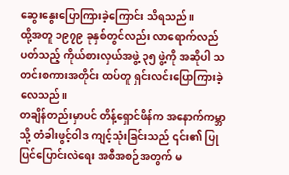ဆွေးနွေးပြောကြားခဲ့ကြောင်း သိရသည်။
ထို့အတူ ၁၉၇၉ ခုနှစ်တွင်လည်း လာရောက်လည်ပတ်သည့် ကိုယ်စားလှယ်အဖွဲ့ ၃၅ ဖွဲ့ကို အဆိုပါ သတင်းစကားအတိုင်း ထပ်တူ ရှင်းလင်းပြောကြားခဲ့လေသည်။
တချိန်တည်းမှာပင် တိန့်ရှောင်ဖိန်က အနောက်ကမ္ဘာသို့ တံခါးဖွင့်ဝါဒ ကျင့်သုံးခြင်းသည် ၎င်း၏ ပြုပြင်ပြောင်းလဲရေး အစီအစဉ်အတွက် မ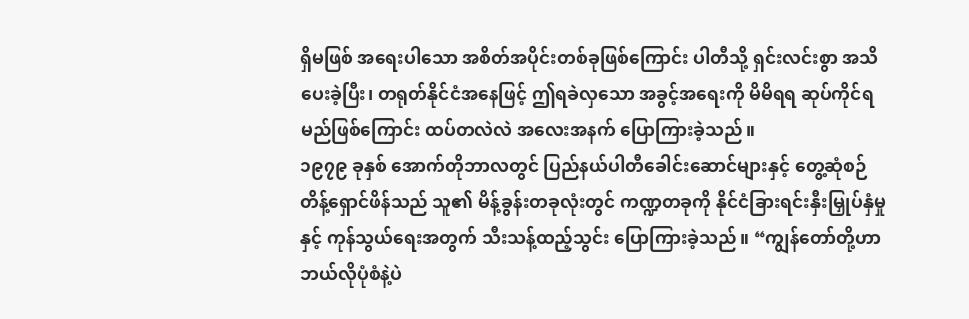ရှိမဖြစ် အရေးပါသော အစိတ်အပိုင်းတစ်ခုဖြစ်ကြောင်း ပါတီသို့ ရှင်းလင်းစွာ အသိပေးခဲ့ပြီး၊ တရုတ်နိုင်ငံအနေဖြင့် ဤရခဲလှသော အခွင့်အရေးကို မိမိရရ ဆုပ်ကိုင်ရမည်ဖြစ်ကြောင်း ထပ်တလဲလဲ အလေးအနက် ပြောကြားခဲ့သည်။
၁၉၇၉ ခုနှစ် အောက်တိုဘာလတွင် ပြည်နယ်ပါတီခေါင်းဆောင်များနှင့် တွေ့ဆုံစဉ် တိန့်ရှောင်ဖိန်သည် သူ၏ မိန့်ခွန်းတခုလုံးတွင် ကဏ္ဍတခုကို နိုင်ငံခြားရင်းနှီးမြှုပ်နှံမှုနှင့် ကုန်သွယ်ရေးအတွက် သီးသန့်ထည့်သွင်း ပြောကြားခဲ့သည်။ “ကျွန်တော်တို့ဟာ ဘယ်လိုပုံစံနဲ့ပဲ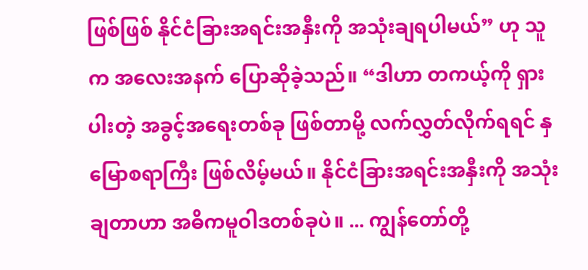ဖြစ်ဖြစ် နိုင်ငံခြားအရင်းအနှီးကို အသုံးချရပါမယ်” ဟု သူက အလေးအနက် ပြောဆိုခဲ့သည်။ “ဒါဟာ တကယ့်ကို ရှားပါးတဲ့ အခွင့်အရေးတစ်ခု ဖြစ်တာမို့ လက်လွှတ်လိုက်ရရင် နှမြောစရာကြီး ဖြစ်လိမ့်မယ်။ နိုင်ငံခြားအရင်းအနှီးကို အသုံးချတာဟာ အဓိကမူဝါဒတစ်ခုပဲ။ ... ကျွန်တော်တို့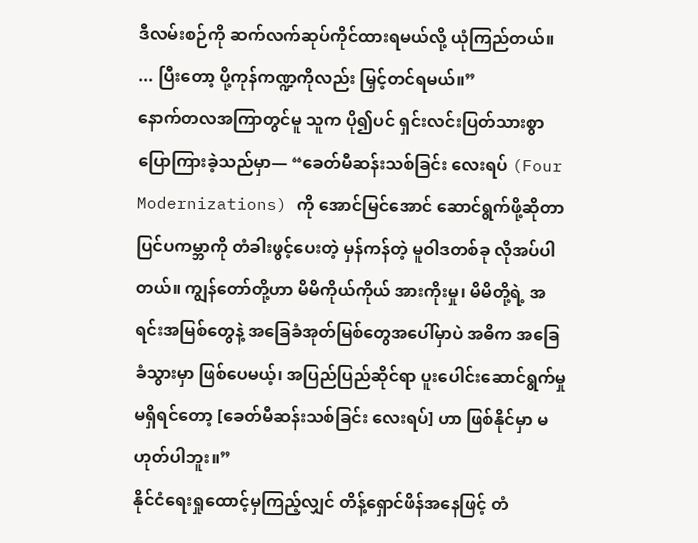ဒီလမ်းစဉ်ကို ဆက်လက်ဆုပ်ကိုင်ထားရမယ်လို့ ယုံကြည်တယ်။ ... ပြီးတော့ ပို့ကုန်ကဏ္ဍကိုလည်း မြှင့်တင်ရမယ်။”
နောက်တလအကြာတွင်မူ သူက ပို၍ပင် ရှင်းလင်းပြတ်သားစွာ ပြောကြားခဲ့သည်မှာ— “ခေတ်မီဆန်းသစ်ခြင်း လေးရပ် (Four Modernizations) ကို အောင်မြင်အောင် ဆောင်ရွက်ဖို့ဆိုတာ ပြင်ပကမ္ဘာကို တံခါးဖွင့်ပေးတဲ့ မှန်ကန်တဲ့ မူဝါဒတစ်ခု လိုအပ်ပါတယ်။ ကျွန်တော်တို့ဟာ မိမိကိုယ်ကိုယ် အားကိုးမှု၊ မိမိတို့ရဲ့ အရင်းအမြစ်တွေနဲ့ အခြေခံအုတ်မြစ်တွေအပေါ်မှာပဲ အဓိက အခြေခံသွားမှာ ဖြစ်ပေမယ့်၊ အပြည်ပြည်ဆိုင်ရာ ပူးပေါင်းဆောင်ရွက်မှုမရှိရင်တော့ [ခေတ်မီဆန်းသစ်ခြင်း လေးရပ်] ဟာ ဖြစ်နိုင်မှာ မဟုတ်ပါဘူး။”
နိုင်ငံရေးရှုထောင့်မှကြည့်လျှင် တိန့်ရှောင်ဖိန်အနေဖြင့် တံ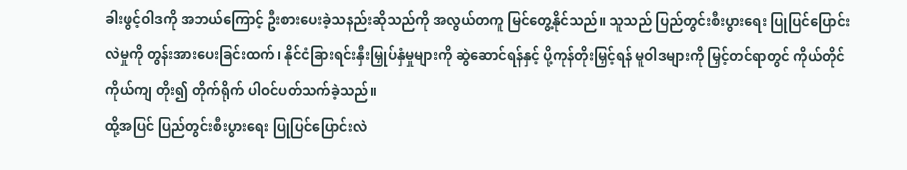ခါးဖွင့်ဝါဒကို အဘယ်ကြောင့် ဦးစားပေးခဲ့သနည်းဆိုသည်ကို အလွယ်တကူ မြင်တွေ့နိုင်သည်။ သူသည် ပြည်တွင်းစီးပွားရေး ပြုပြင်ပြောင်းလဲမှုကို တွန်းအားပေးခြင်းထက်၊ နိုင်ငံခြားရင်းနှီးမြှုပ်နှံမှုများကို ဆွဲဆောင်ရန်နှင့် ပို့ကုန်တိုးမြှင့်ရန် မူဝါဒများကို မြှင့်တင်ရာတွင် ကိုယ်တိုင်ကိုယ်ကျ တိုး၍ တိုက်ရိုက် ပါဝင်ပတ်သက်ခဲ့သည်။
ထို့အပြင် ပြည်တွင်းစီးပွားရေး ပြုပြင်ပြောင်းလဲ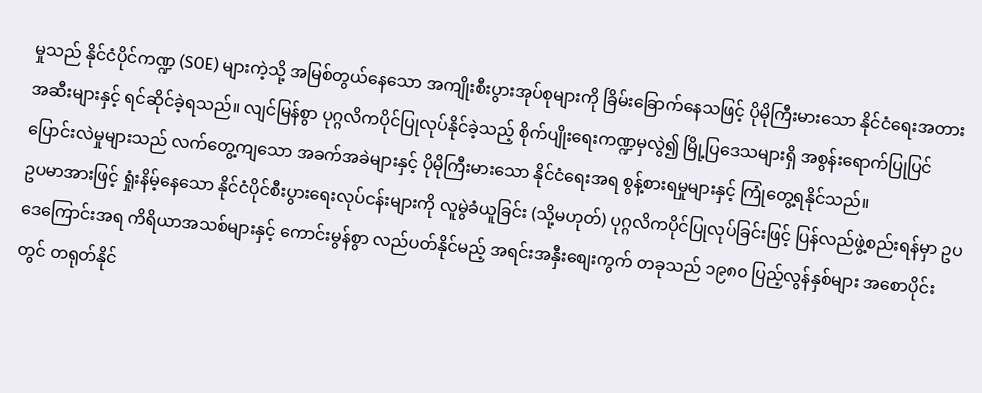မှုသည် နိုင်ငံပိုင်ကဏ္ဍ (SOE) များကဲ့သို့ အမြစ်တွယ်နေသော အကျိုးစီးပွားအုပ်စုများကို ခြိမ်းခြောက်နေသဖြင့် ပိုမိုကြီးမားသော နိုင်ငံရေးအတားအဆီးများနှင့် ရင်ဆိုင်ခဲ့ရသည်။ လျင်မြန်စွာ ပုဂ္ဂလိကပိုင်ပြုလုပ်နိုင်ခဲ့သည့် စိုက်ပျိုးရေးကဏ္ဍမှလွဲ၍ မြို့ပြဒေသများရှိ အစွန်းရောက်ပြုပြင်ပြောင်းလဲမှုများသည် လက်တွေ့ကျသော အခက်အခဲများနှင့် ပိုမိုကြီးမားသော နိုင်ငံရေးအရ စွန့်စားရမှုများနှင့် ကြုံတွေ့ရနိုင်သည်။
ဥပမာအားဖြင့် ရှုံးနိမ့်နေသော နိုင်ငံပိုင်စီးပွားရေးလုပ်ငန်းများကို လူမွဲခံယူခြင်း (သို့မဟုတ်) ပုဂ္ဂလိကပိုင်ပြုလုပ်ခြင်းဖြင့် ပြန်လည်ဖွဲ့စည်းရန်မှာ ဥပဒေကြောင်းအရ ကိရိယာအသစ်များနှင့် ကောင်းမွန်စွာ လည်ပတ်နိုင်မည့် အရင်းအနှီးစျေးကွက် တခုသည် ၁၉၈၀ ပြည့်လွန်နှစ်များ အစောပိုင်းတွင် တရုတ်နိုင်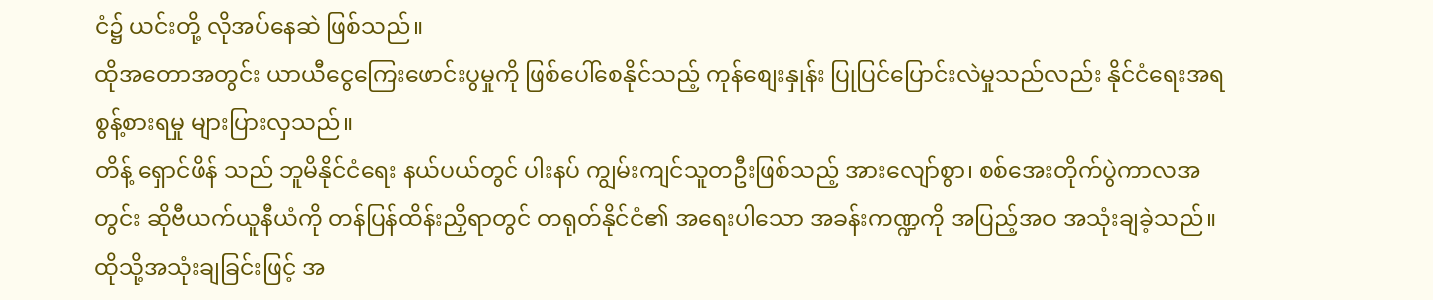ငံ၌ ယင်းတို့ လိုအပ်နေဆဲ ဖြစ်သည်။
ထိုအတောအတွင်း ယာယီငွေကြေးဖောင်းပွမှုကို ဖြစ်ပေါ်စေနိုင်သည့် ကုန်စျေးနှုန်း ပြုပြင်ပြောင်းလဲမှုသည်လည်း နိုင်ငံရေးအရ စွန့်စားရမှု များပြားလှသည်။
တိန့် ရှောင်ဖိန် သည် ဘူမိနိုင်ငံရေး နယ်ပယ်တွင် ပါးနပ် ကျွမ်းကျင်သူတဦးဖြစ်သည့် အားလျော်စွာ၊ စစ်အေးတိုက်ပွဲကာလအတွင်း ဆိုဗီယက်ယူနီယံကို တန်ပြန်ထိန်းညှိရာတွင် တရုတ်နိုင်ငံ၏ အရေးပါသော အခန်းကဏ္ဍကို အပြည့်အဝ အသုံးချခဲ့သည်။
ထိုသို့အသုံးချခြင်းဖြင့် အ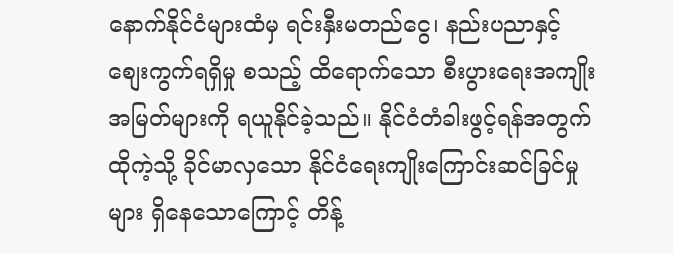နောက်နိုင်ငံများထံမှ ရင်းနှီးမတည်ငွေ၊ နည်းပညာနှင့် စျေးကွက်ရရှိမှု စသည့် ထိရောက်သော စီးပွားရေးအကျိုးအမြတ်များကို ရယူနိုင်ခဲ့သည်။ နိုင်ငံတံခါးဖွင့်ရန်အတွက် ထိုကဲ့သို့ ခိုင်မာလှသော နိုင်ငံရေးကျိုးကြောင်းဆင်ခြင်မှုများ ရှိနေသောကြောင့် တိန့်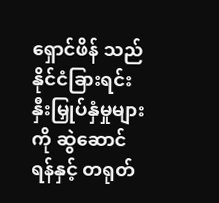ရှောင်ဖိန် သည် နိုင်ငံခြားရင်းနှီးမြှုပ်နှံမှုများကို ဆွဲဆောင်ရန်နှင့် တရုတ်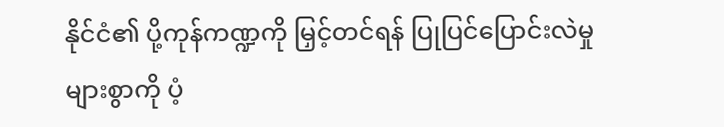နိုင်ငံ၏ ပို့ကုန်ကဏ္ဍကို မြှင့်တင်ရန် ပြုပြင်ပြောင်းလဲမှုများစွာကို ပံ့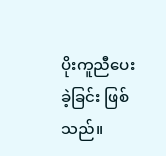ပိုးကူညီပေးခဲ့ခြင်း ဖြစ်သည်။